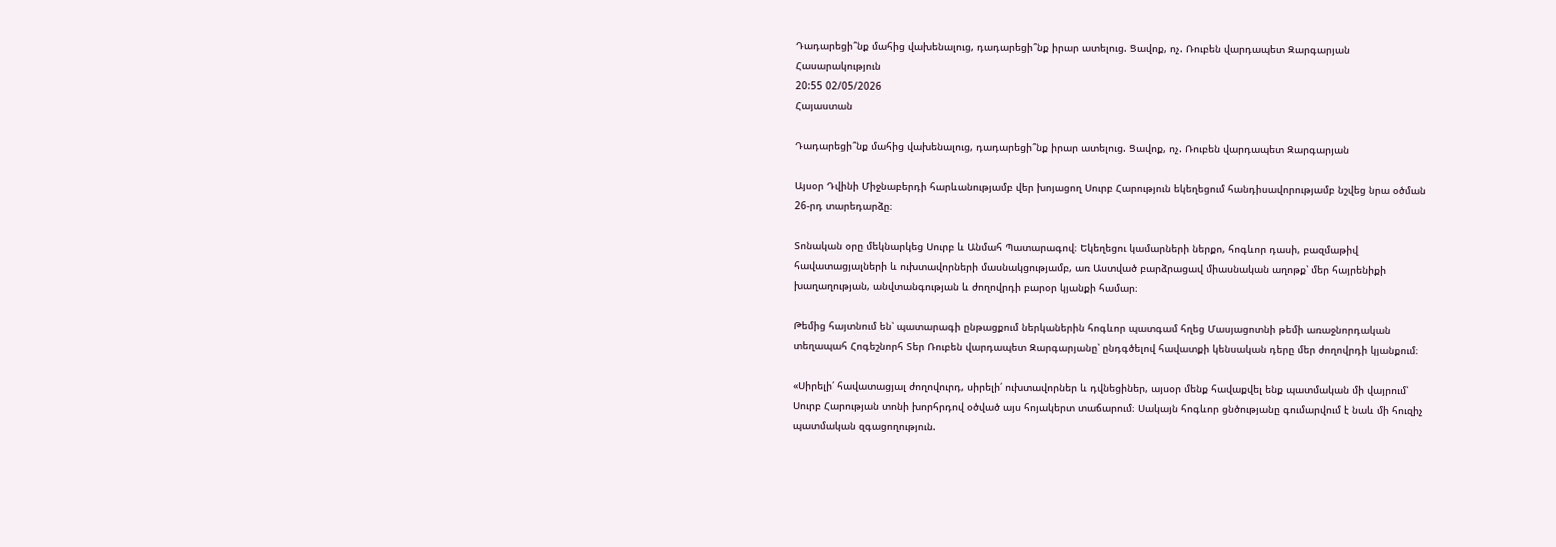Դադարեցի՞նք մահից վախենալուց, դադարեցի՞նք իրար ատելուց. Ցավոք, ոչ. Ռուբեն վարդապետ Զարգարյան
Հասարակություն
20:55 02/05/2026
Հայաստան

Դադարեցի՞նք մահից վախենալուց, դադարեցի՞նք իրար ատելուց. Ցավոք, ոչ. Ռուբեն վարդապետ Զարգարյան

Այսօր Դվինի Միջնաբերդի հարևանությամբ վեր խոյացող Սուրբ Հարություն եկեղեցում հանդիսավորությամբ նշվեց նրա օծման 26-րդ տարեդարձը։

Տոնական օրը մեկնարկեց Սուրբ և Անմահ Պատարագով։ Եկեղեցու կամարների ներքո, հոգևոր դասի, բազմաթիվ հավատացյալների և ուխտավորների մասնակցությամբ, առ Աստված բարձրացավ միասնական աղոթք՝ մեր հայրենիքի խաղաղության, անվտանգության և ժողովրդի բարօր կյանքի համար։

Թեմից հայտնում են՝ պատարագի ընթացքում ներկաներին հոգևոր պատգամ հղեց Մասյացոտնի թեմի առաջնորդական տեղապահ Հոգեշնորհ Տեր Ռուբեն վարդապետ Զարգարյանը՝ ընդգծելով հավատքի կենսական դերը մեր ժողովրդի կյանքում։

«Սիրելի՛ հավատացյալ ժողովուրդ, սիրելի՛ ուխտավորներ և դվնեցիներ, այսօր մենք հավաքվել ենք պատմական մի վայրում՝ Սուրբ Հարության տոնի խորհրդով օծված այս հոյակերտ տաճարում։ Սակայն հոգևոր ցնծությանը գումարվում է նաև մի հուզիչ պատմական զգացողություն.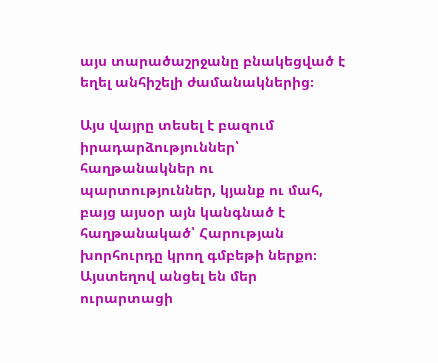այս տարածաշրջանը բնակեցված է եղել անհիշելի ժամանակներից։

Այս վայրը տեսել է բազում իրադարձություններ՝ հաղթանակներ ու պարտություններ, կյանք ու մահ, բայց այսօր այն կանգնած է հաղթանակած՝ Հարության խորհուրդը կրող գմբեթի ներքո։ Այստեղով անցել են մեր ուրարտացի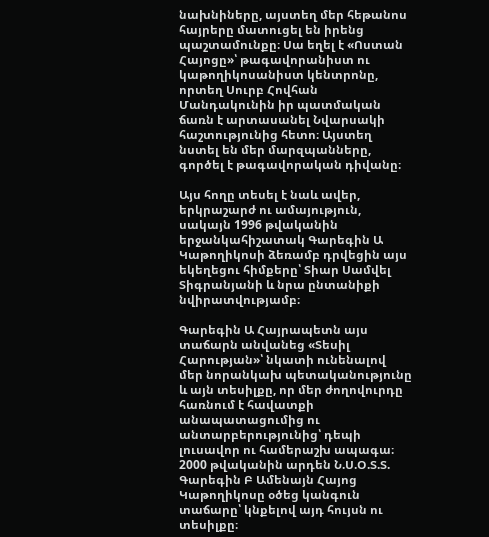նախնիները, այստեղ մեր հեթանոս հայրերը մատուցել են իրենց պաշտամունքը։ Սա եղել է «Ոստան Հայոցը»՝ թագավորանիստ ու կաթողիկոսանիստ կենտրոնը, որտեղ Սուրբ Հովհան Մանդակունին իր պատմական ճառն է արտասանել Նվարսակի հաշտությունից հետո։ Այստեղ նստել են մեր մարզպանները, գործել է թագավորական դիվանը։

Այս հողը տեսել է նաև ավեր, երկրաշարժ ու ամայություն, սակայն 1996 թվականին երջանկահիշատակ Գարեգին Ա Կաթողիկոսի ձեռամբ դրվեցին այս եկեղեցու հիմքերը՝ Տիար Սամվել Տիգրանյանի և նրա ընտանիքի նվիրատվությամբ։

Գարեգին Ա Հայրապետն այս տաճարն անվանեց «Տեսիլ Հարության»՝ նկատի ունենալով մեր նորանկախ պետականությունը և այն տեսիլքը, որ մեր ժողովուրդը հառնում է հավատքի անապատացումից ու անտարբերությունից՝ դեպի լուսավոր ու համերաշխ ապագա։ 2000 թվականին արդեն Ն.Ս.Օ.Տ.Տ. Գարեգին Բ Ամենայն Հայոց Կաթողիկոսը օծեց կանգուն տաճարը՝ կնքելով այդ հույսն ու տեսիլքը։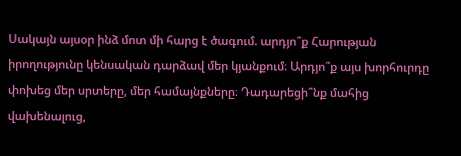Սակայն այսօր ինձ մոտ մի հարց է ծագում. արդյո՞ք Հարության իրողությունը կենսական դարձավ մեր կյանքում։ Արդյո՞ք այս խորհուրդը փոխեց մեր սրտերը, մեր համայնքները։ Դադարեցի՞նք մահից վախենալուց,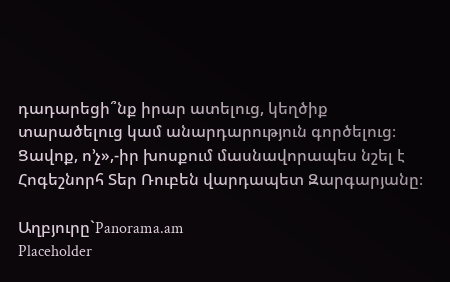դադարեցի՞նք իրար ատելուց, կեղծիք տարածելուց կամ անարդարություն գործելուց։ Ցավոք, ո’չ»,-իր խոսքում մասնավորապես նշել է Հոգեշնորհ Տեր Ռուբեն վարդապետ Զարգարյանը։

Աղբյուրը`Panorama.am
Placeholder